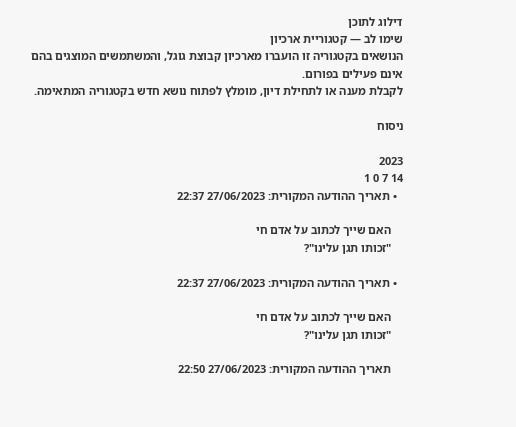דילוג לתוכן
שימו לב — קטגוריית ארכיון
הנושאים בקטגוריה זו הועברו מארכיון קבוצת גוגל, והמשתמשים המוצגים בהם אינם פעילים בפורום.
לקבלת מענה או לתחילת דיון, מומלץ לפתוח נושא חדש בקטגוריה המתאימה.

ניסוח

2023
14 7 0 1
  • תאריך ההודעה המקורית: 27/06/2023 22:37

    האם שייך לכתוב על אדם חי
    "זכותו תגן עלינו"?

  • תאריך ההודעה המקורית: 27/06/2023 22:37

    האם שייך לכתוב על אדם חי
    "זכותו תגן עלינו"?

    תאריך ההודעה המקורית: 27/06/2023 22:50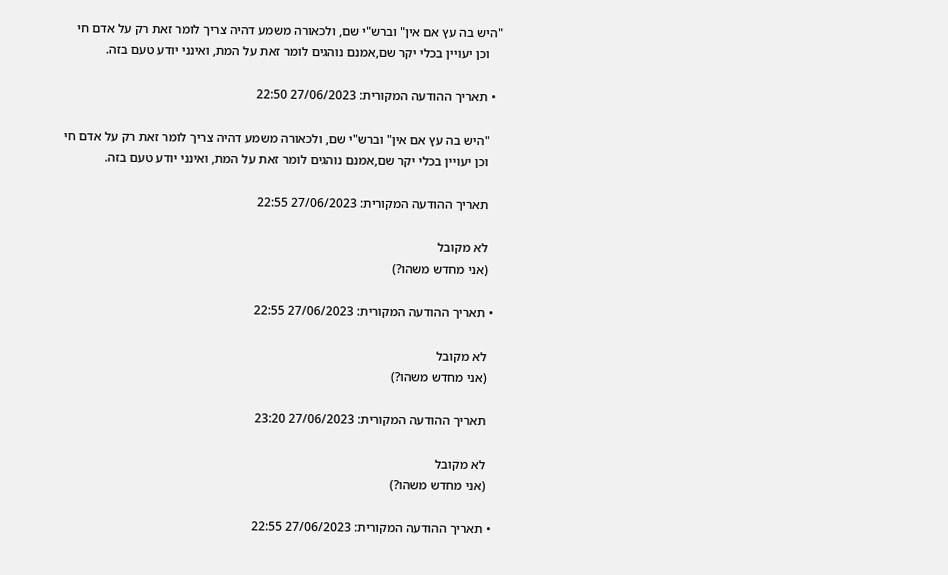"היש בה עץ אם אין" וברש"י שם, ולכאורה משמע דהיה צריך לומר זאת רק על אדם חי
    וכן יעויין בכלי יקר שם,אמנם נוהגים לומר זאת על המת, ואינני יודע טעם בזה.

  • תאריך ההודעה המקורית: 27/06/2023 22:50

    "היש בה עץ אם אין" וברש"י שם, ולכאורה משמע דהיה צריך לומר זאת רק על אדם חי
    וכן יעויין בכלי יקר שם,אמנם נוהגים לומר זאת על המת, ואינני יודע טעם בזה.

    תאריך ההודעה המקורית: 27/06/2023 22:55

    לא מקובל
    (אני מחדש משהו?)

  • תאריך ההודעה המקורית: 27/06/2023 22:55

    לא מקובל
    (אני מחדש משהו?)

    תאריך ההודעה המקורית: 27/06/2023 23:20

    לא מקובל
    (אני מחדש משהו?)

  • תאריך ההודעה המקורית: 27/06/2023 22:55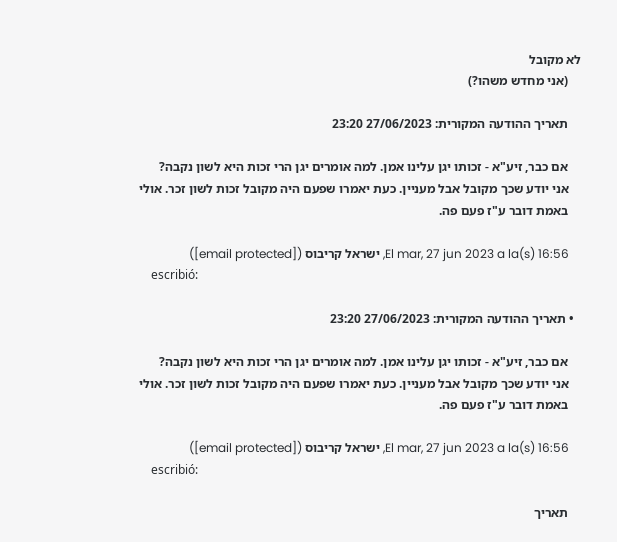לא מקובל
    (אני מחדש משהו?)

    תאריך ההודעה המקורית: 27/06/2023 23:20

    אם כבר, זיע"א - זכותו יגן עלינו אמן. למה אומרים יגן הרי זכות היא לשון נקבה?
    אני יודע שכך מקובל אבל מעניין. כעת יאמרו שפעם היה מקובל זכות לשון זכר. אולי
    באמת דובר ע"ז פעם פה.

    El mar, 27 jun 2023 a la(s) 16:56, ישראל קריבוס ([email protected])
    escribió:

  • תאריך ההודעה המקורית: 27/06/2023 23:20

    אם כבר, זיע"א - זכותו יגן עלינו אמן. למה אומרים יגן הרי זכות היא לשון נקבה?
    אני יודע שכך מקובל אבל מעניין. כעת יאמרו שפעם היה מקובל זכות לשון זכר. אולי
    באמת דובר ע"ז פעם פה.

    El mar, 27 jun 2023 a la(s) 16:56, ישראל קריבוס ([email protected])
    escribió:

    תאריך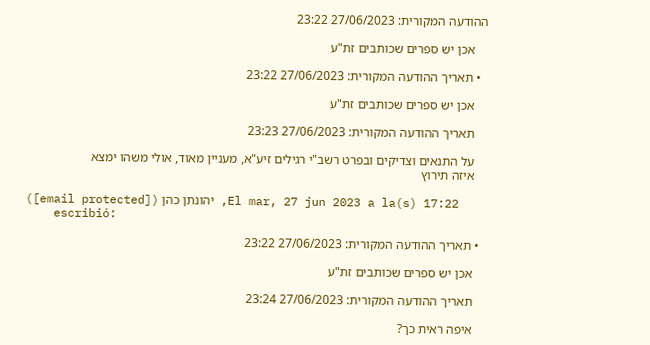ההודעה המקורית: 27/06/2023 23:22

    אכן יש ספרים שכותבים זת"ע

  • תאריך ההודעה המקורית: 27/06/2023 23:22

    אכן יש ספרים שכותבים זת"ע

    תאריך ההודעה המקורית: 27/06/2023 23:23

    על התנאים וצדיקים ובפרט רשב"י רגילים זיע"א, מעניין מאוד, אולי משהו ימצא
    איזה תירוץ

    El mar, 27 jun 2023 a la(s) 17:22, יהונתן כהן ([email protected])
    escribió:

  • תאריך ההודעה המקורית: 27/06/2023 23:22

    אכן יש ספרים שכותבים זת"ע

    תאריך ההודעה המקורית: 27/06/2023 23:24

    איפה ראית כך?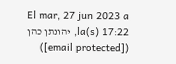El mar, 27 jun 2023 a la(s) 17:22, יהונתן כהן ([email protected])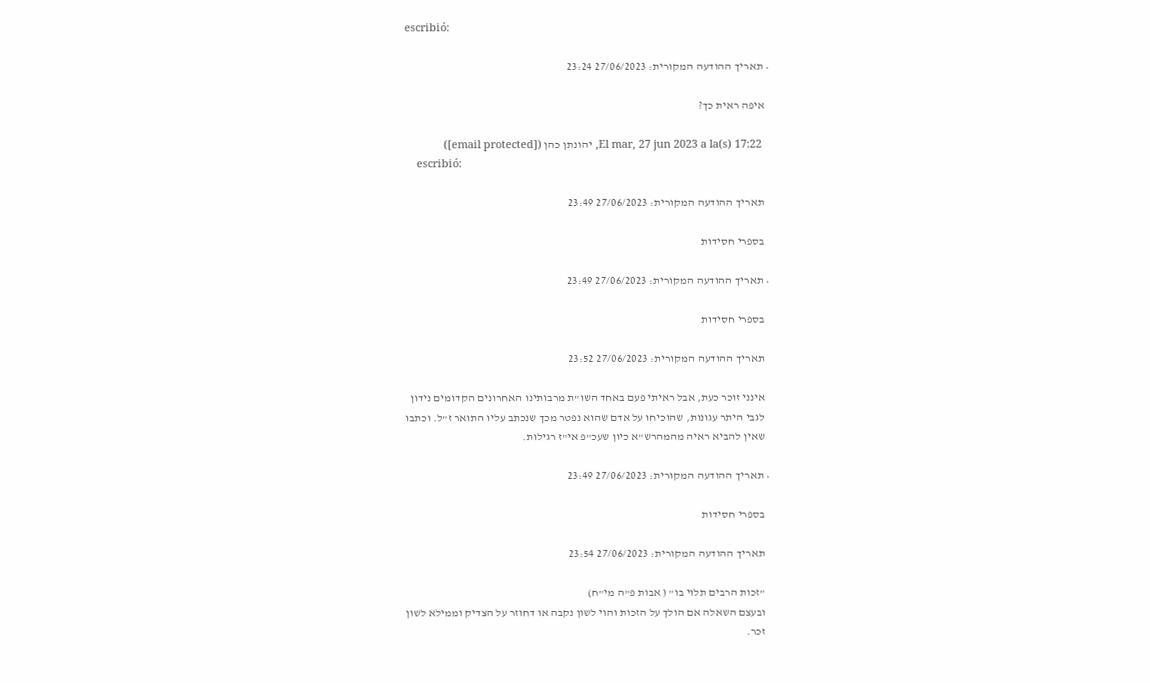escribió:

  • תאריך ההודעה המקורית: 27/06/2023 23:24

    איפה ראית כך?

    El mar, 27 jun 2023 a la(s) 17:22, יהונתן כהן ([email protected])
    escribió:

    תאריך ההודעה המקורית: 27/06/2023 23:49

    בספרי חסידות

  • תאריך ההודעה המקורית: 27/06/2023 23:49

    בספרי חסידות

    תאריך ההודעה המקורית: 27/06/2023 23:52

    אינני זוכר כעת, אבל ראיתי פעם באחד השו"ת מרבותינו האחרונים הקדומים נידון
    לגבי היתר עגונות, שהוכיחו על אדם שהוא נפטר מכך שנכתב עליו התואר ז"ל. וכתבו
    שאין להביא ראיה מהמהרש"א כיון שעכ"פ אי"ז רגילות.

  • תאריך ההודעה המקורית: 27/06/2023 23:49

    בספרי חסידות

    תאריך ההודעה המקורית: 27/06/2023 23:54

    "זכות הרבים תלוי בו" ( אבות פ"ה מי"ח)
    ובעצם השאלה אם הולך על הזכות והוי לשון נקבה או דחוזר על הצדיק וממילא לשון
    זכר.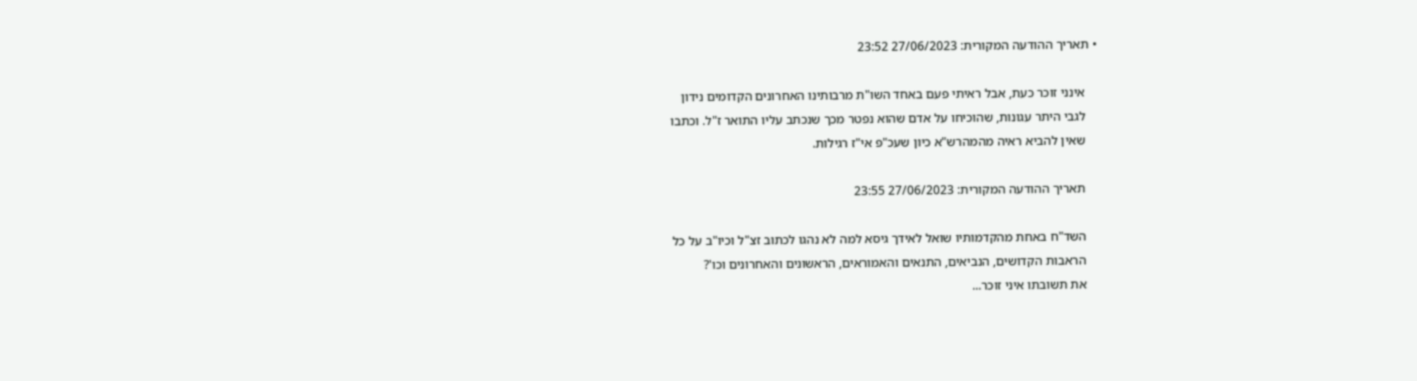• תאריך ההודעה המקורית: 27/06/2023 23:52

    אינני זוכר כעת, אבל ראיתי פעם באחד השו"ת מרבותינו האחרונים הקדומים נידון
    לגבי היתר עגונות, שהוכיחו על אדם שהוא נפטר מכך שנכתב עליו התואר ז"ל. וכתבו
    שאין להביא ראיה מהמהרש"א כיון שעכ"פ אי"ז רגילות.

    תאריך ההודעה המקורית: 27/06/2023 23:55

    השד"ח באחת מהקדמותיו שואל לאידך גיסא למה לא נהגו לכתוב זצ"ל וכיו"ב על כל
    הראבות הקדושים, הנביאים, התנאים והאמוראים, הראשונים והאחרונים וכו'?
    את תשובתו איני זוכר...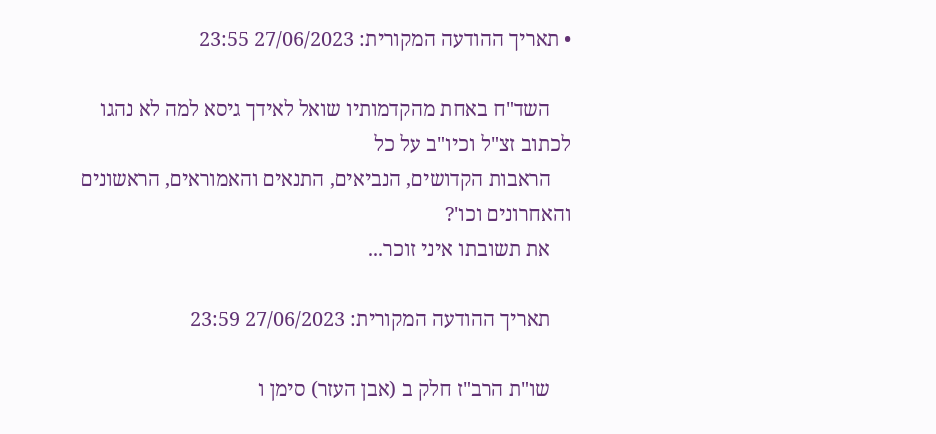• תאריך ההודעה המקורית: 27/06/2023 23:55

    השד"ח באחת מהקדמותיו שואל לאידך גיסא למה לא נהגו לכתוב זצ"ל וכיו"ב על כל
    הראבות הקדושים, הנביאים, התנאים והאמוראים, הראשונים והאחרונים וכו'?
    את תשובתו איני זוכר...

    תאריך ההודעה המקורית: 27/06/2023 23:59

    שו"ת הרב"ז חלק ב (אבן העזר) סימן ו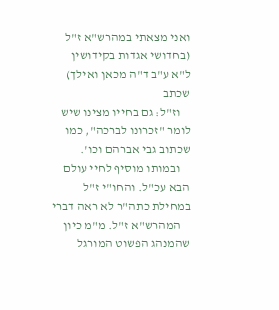ואני מצאתי במהרש"א ז"ל (בחדושי אגדות בקידושין ל"א ע"ב ד"ה מכאן ואילך) שכתב
    וז"ל: גם בחייו מצינו שיש לומר "זכרונו לברכה", כמו שכתוב גבי אברהם וכו'.
    ובמותו מוסיף לחיי עולם הבא עכ"ל. והחו"י ז"ל במחילת כתה"ר לא ראה דברי
    המהרש"א ז"ל. מ"מ כיון שהמנהג הפשוט המורגל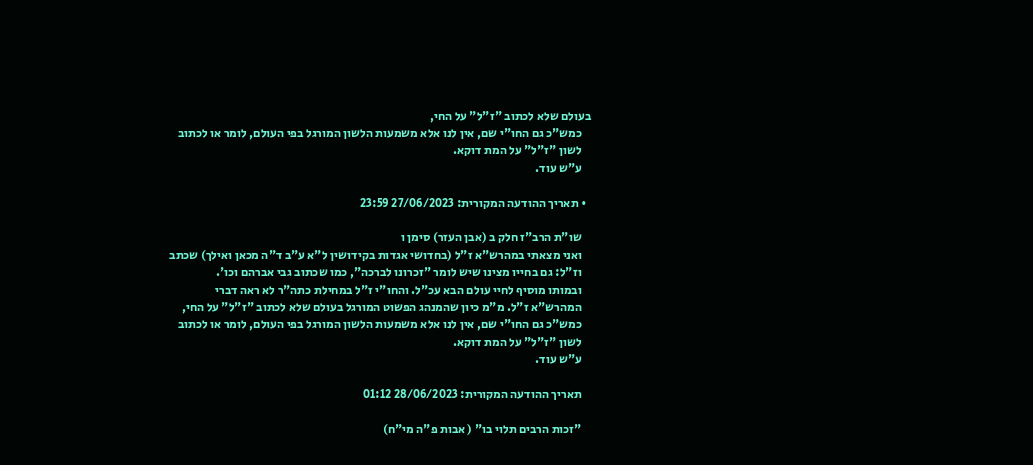בעולם שלא לכתוב "ז"ל" על החי,
    כמש"כ גם החו"י שם, אין לנו אלא משמעות הלשון המורגל בפי העולם, לומר או לכתוב
    לשון "ז"ל" על המת דוקא.
    ע"ש עוד.

  • תאריך ההודעה המקורית: 27/06/2023 23:59

    שו"ת הרב"ז חלק ב (אבן העזר) סימן ו
    ואני מצאתי במהרש"א ז"ל (בחדושי אגדות בקידושין ל"א ע"ב ד"ה מכאן ואילך) שכתב
    וז"ל: גם בחייו מצינו שיש לומר "זכרונו לברכה", כמו שכתוב גבי אברהם וכו'.
    ובמותו מוסיף לחיי עולם הבא עכ"ל. והחו"י ז"ל במחילת כתה"ר לא ראה דברי
    המהרש"א ז"ל. מ"מ כיון שהמנהג הפשוט המורגל בעולם שלא לכתוב "ז"ל" על החי,
    כמש"כ גם החו"י שם, אין לנו אלא משמעות הלשון המורגל בפי העולם, לומר או לכתוב
    לשון "ז"ל" על המת דוקא.
    ע"ש עוד.

    תאריך ההודעה המקורית: 28/06/2023 01:12

    "זכות הרבים תלוי בו" ( אבות פ"ה מי"ח)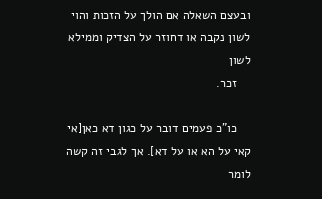ובעצם השאלה אם הולך על הזכות והוי לשון נקבה או דחוזר על הצדיק וממילא לשון
    זכר.

    כו"כ פעמים דובר על כגון דא כאן[אי קאי על הא או על דא]. אך לגבי זה קשה לומר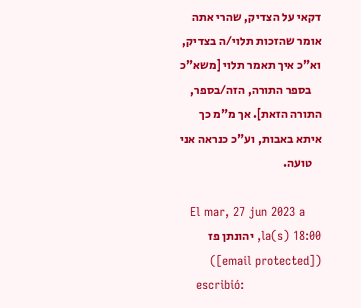דקאי על הצדיק, שהרי אתה אומר שהזכות תלוי/ה בצדיק, וא"כ איך תאמר תלוי [משא"כ
    בספר התורה, הזה/בספר, התורה הזאת]. אך מ"מ כך איתא באבות, וע"כ כנראה אני
    טועה.

    El mar, 27 jun 2023 a la(s) 18:00, יהונתן פז ([email protected])
    escribió: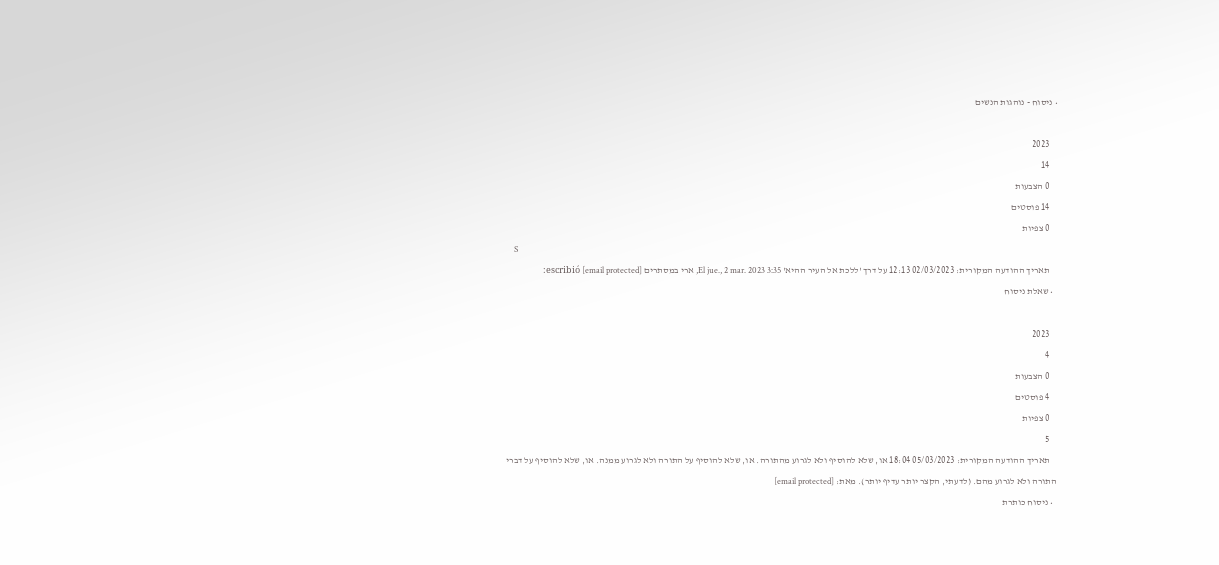• ניסוח - נוהגות הנשים

    2023
    14
    0 הצבעות
    14 פוסטים
    0 צפיות
    S
    תאריך ההודעה המקורית: 02/03/2023 12:13 על דרך 'ללכת אל העיר ההיא' El jue., 2 mar. 2023 3:35, ארי במסתרים [email protected] escribió:
  • שאלת ניסוח

    2023
    4
    0 הצבעות
    4 פוסטים
    0 צפיות
    5
    תאריך ההודעה המקורית: 05/03/2023 18:04 או, שלא להוסיף ולא לגרוע מהתורה. או, שלא להוסיף על התורה ולא לגרוע ממנה. או, שלא להוסיף על דברי התורה ולא לגרוע מהם. (לדעתי, הקצר יותר עדיף יותר). מאת: [email protected]
  • ניסוח כותרת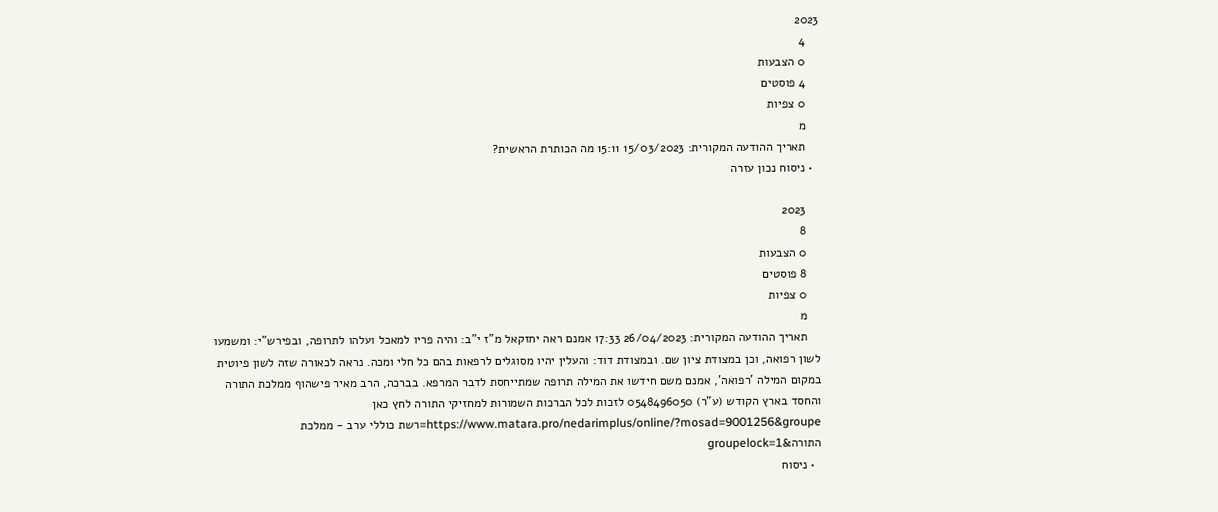2023
    4
    0 הצבעות
    4 פוסטים
    0 צפיות
    מ
    תאריך ההודעה המקורית: 15/03/2023 15:11 מה הכותרת הראשית?
  • ניסוח נכון עזרה

    2023
    8
    0 הצבעות
    8 פוסטים
    0 צפיות
    מ
    תאריך ההודעה המקורית: 26/04/2023 17:33 אמנם ראה יחזקאל מ"ז י"ב: והיה פריו למאכל ועלהו לתרופה, ובפירש"י: ומשמעו לשון רפואה, וכן במצודת ציון שם. ובמצודת דוד: והעלין יהיו מסוגלים לרפאות בהם כל חלי ומכה. נראה לכאורה שזה לשון פיוטית במקום המילה 'רפואה', אמנם משם חידשו את המילה תרופה שמתייחסת לדבר המרפא. בברכה, הרב מאיר פישהוף ממלכת התורה והחסד בארץ הקודש (ע"ר) 0548496050 לזכות לכל הברכות השמורות למחזיקי התורה לחץ כאן https://www.matara.pro/nedarimplus/online/?mosad=9001256&groupe=רשת כוללי ערב - ממלכת התורה&groupelock=1
  • ניסוח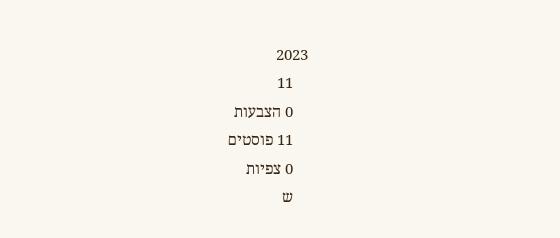2023
    11
    0 הצבעות
    11 פוסטים
    0 צפיות
    ש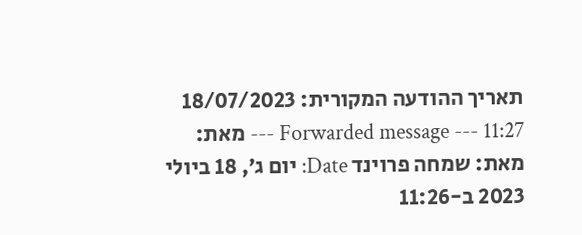תאריך ההודעה המקורית: 18/07/2023 11:27 --- Forwarded message --- מאת: מאת: שמחה פרוינד Date: יום ג׳, 18 ביולי 2023 ב-11:26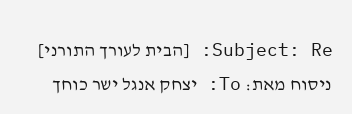Subject: Re: [הבית לעורך התורני] ניסוח מאת: To: יצחק אנגל ישר כוחך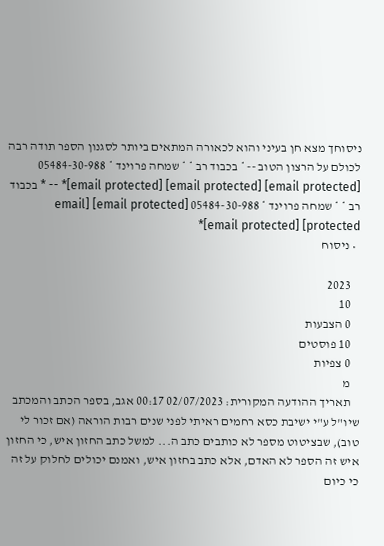ניסוחך מצא חן בעיני והוא לכאורה המתאים ביותר לסגנון הספר תודה רבה לכולם על הרצון הטוב -- * בכבוד רב * * שמחה פרוינד * 05484-30-988 [email protected] [email protected] [email protected]* -- * בכבוד רב * * שמחה פרוינד * 05484-30-988 [email protected] [email protected] [email protected]*
  • ניסוח

    2023
    10
    0 הצבעות
    10 פוסטים
    0 צפיות
    מ
    תאריך ההודעה המקורית: 02/07/2023 00:17 אגב, בספר הכתב והמכתב שיו"ל ע"י ישיבת כסא רחמים ראיתי לפני שנים רבות הוראה (אם זכור לי טוב), שבציטוט מספר לא כותבים כתב ה... למשל כתב החזון איש, כי החזון איש זה הספר לא האדם, אלא כתב בחזון איש, ואמנם יכולים לחלוק על זה כי כיום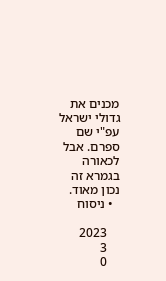מכנים את גדולי ישראל עפ"י שם ספרם. אבל לכאורה בגמרא זה נכון מאוד.
  • ניסוח

    2023
    3
    0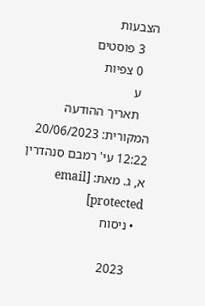הצבעות
    3 פוסטים
    0 צפיות
    ע
    תאריך ההודעה המקורית: 20/06/2023 12:22 עי' רמבם סנהדרין א, ג. מאת: [email protected]
  • ניסוח

    2023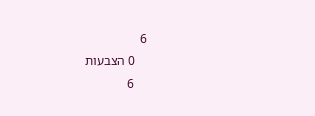6
    0 הצבעות
    6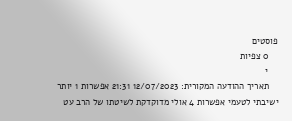פוסטים
    0 צפיות
    י
    תאריך ההודעה המקורית: 12/07/2023 21:31 אפשרות 1 יותר ישיבתי לטעמי אפשרות 4 אולי מדוקדקת לשיטתו של הרב עט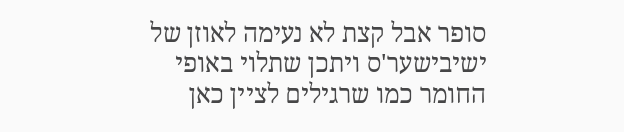סופר אבל קצת לא נעימה לאוזן של ישיבישער'ס ויתכן שתלוי באופי החומר כמו שרגילים לציין כאן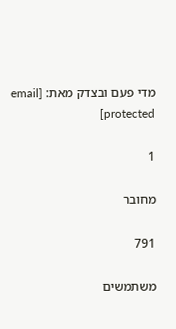מדי פעם ובצדק מאת: [email protected]

1

מחובר

791

משתמשים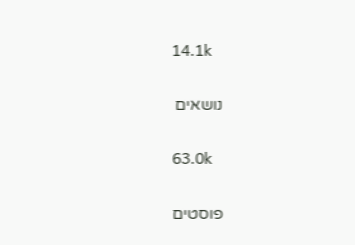14.1k

נושאים

63.0k

פוסטים